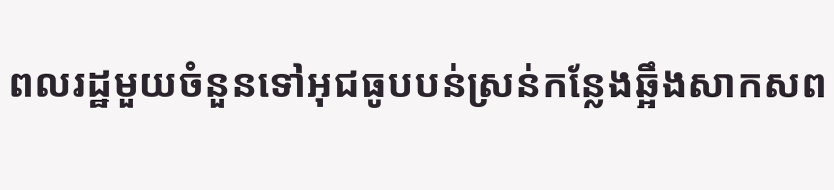ពលរដ្ឋមួយចំនួនទៅអុជធូបបន់ស្រន់កន្លែងឆ្អឹងសាកសព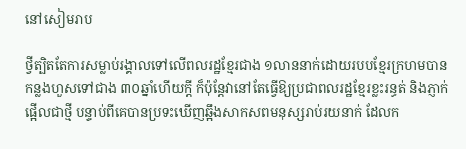នៅសៀមរាប

ថ្វីត្បិតតែការសម្លាប់រង្គាលទៅលើពលរដ្ឋខ្មែរជាង ១លាននាក់ដោយរបបខ្មែរក្រហមបានកន្លងហួសទៅជាង ៣០ឆ្នាំហើយក្ដី ក៏ប៉ុន្តែវានៅតែធ្វើឱ្យប្រជាពលរដ្ឋខ្មែរខ្លះរន្ធត់ និងភ្ញាក់ផ្អើលជាថ្មី បន្ទាប់ពីគេបានប្រទះឃើញឆ្អឹងសាកសពមនុស្សរាប់រយនាក់ ដែលក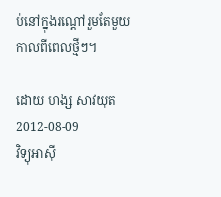ប់នៅក្នុងរណ្ដៅរួមតែមួយ កាលពីពេលថ្មីៗ។

ដោយ ហង្ស សាវយុត
2012-08-09
វិទ្យុអាស៊ី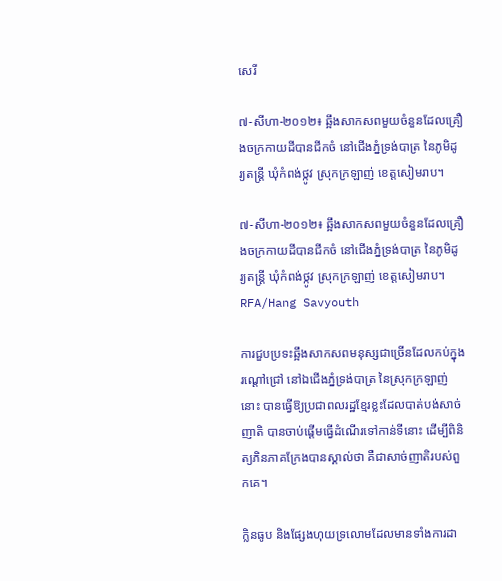សេរី

៧-សីហា-២០១២៖ ឆ្អឹងសាកសពមួយចំនួនដែលគ្រឿងចក្រកាយដីបានជីកចំ នៅជើងភ្នំទ្រង់បាត្រ នៃភូមិដូរ្យតន្ត្រី ឃុំកំពង់ថ្កូវ ស្រុកក្រឡាញ់ ខេត្តសៀមរាប។

៧-សីហា-២០១២៖ ឆ្អឹងសាកសពមួយចំនួនដែលគ្រឿងចក្រកាយដីបានជីកចំ នៅជើងភ្នំទ្រង់បាត្រ នៃភូមិដូរ្យតន្ត្រី ឃុំកំពង់ថ្កូវ ស្រុកក្រឡាញ់ ខេត្តសៀមរាប។
RFA/Hang Savyouth

ការជួបប្រទះឆ្អឹងសាកសពមនុស្សជាច្រើនដែលកប់ក្នុងរណ្ដៅជ្រៅ នៅឯជើងភ្នំទ្រង់បាត្រ នៃស្រុកក្រឡាញ់ នោះ បានធ្វើឱ្យប្រជាពលរដ្ឋខ្មែរខ្លះដែលបាត់បង់សាច់ញាតិ បានចាប់ផ្ដើមធ្វើដំណើរទៅកាន់ទីនោះ ដើម្បីពិនិត្យភិនភាគក្រែងបានស្គាល់ថា គឺជាសាច់ញាតិរបស់ពួកគេ។

ក្លិនធូប និងផ្សែងហុយទ្រលោមដែលមានទាំងការដា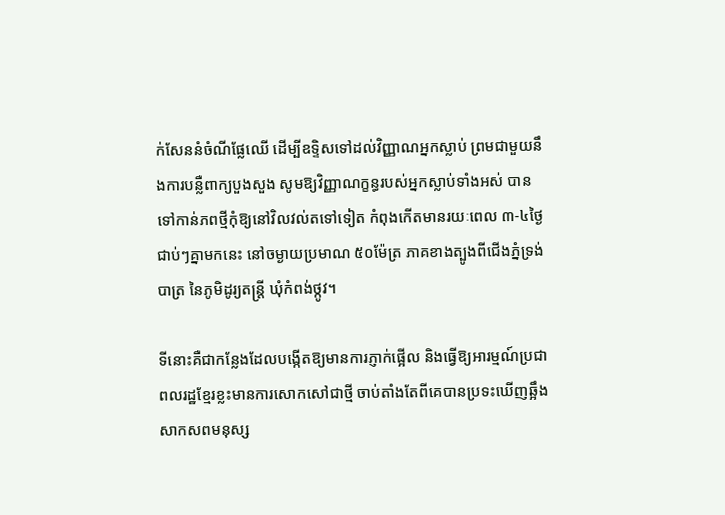ក់សែននំចំណីផ្លែឈើ ដើម្បីឧទ្ទិសទៅដល់វិញ្ញាណអ្នកស្លាប់ ព្រមជាមួយនឹងការបន្លឺពាក្យបួងសួង សូមឱ្យវិញ្ញាណក្ខន្ធរបស់អ្នកស្លាប់ទាំងអស់ បានទៅកាន់ភពថ្មីកុំឱ្យនៅវិលវល់តទៅទៀត កំពុងកើតមានរយៈពេល ៣-៤ថ្ងៃជាប់ៗគ្នាមកនេះ នៅចម្ងាយប្រមាណ ៥០ម៉ែត្រ ភាគខាងត្បូងពីជើងភ្នំទ្រង់បាត្រ នៃភូមិដូរ្យតន្ត្រី ឃុំកំពង់ថ្កូវ។

ទីនោះគឺជាកន្លែងដែលបង្កើតឱ្យមានការភ្ញាក់ផ្អើល និងធ្វើឱ្យអារម្មណ៍ប្រជាពលរដ្ឋខ្មែរខ្លះមានការសោកសៅជាថ្មី ចាប់តាំងតែពីគេបានប្រទះឃើញឆ្អឹងសាកសពមនុស្ស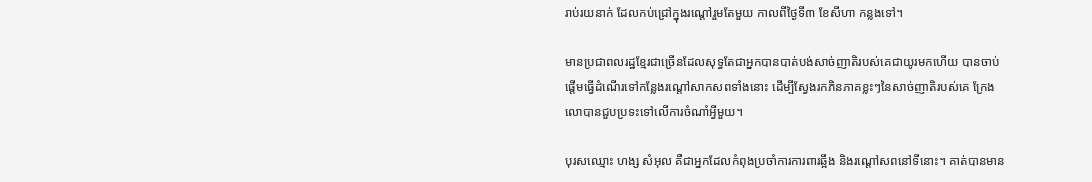រាប់រយនាក់ ដែលកប់ជ្រៅក្នុងរណ្ដៅរួមតែមួយ កាលពីថ្ងៃទី៣ ខែសីហា កន្លងទៅ។

មានប្រជាពលរដ្ឋខ្មែរជាច្រើនដែលសុទ្ធតែជាអ្នកបានបាត់បង់សាច់ញាតិរបស់គេជាយូរមកហើយ បានចាប់ផ្ដើមធ្វើដំណើរទៅកន្លែងរណ្ដៅសាកសពទាំងនោះ ដើម្បីស្វែងរកភិនភាគខ្លះៗនៃសាច់ញាតិរបស់គេ ក្រែងលោបានជួបប្រទះទៅលើការចំណាំអ្វីមួយ។

បុរសឈ្មោះ ហង្ស សំអុល គឺជាអ្នកដែលកំពុងប្រចាំការការពារឆ្អឹង និងរណ្ដៅសពនៅទីនោះ។ គាត់បានមាន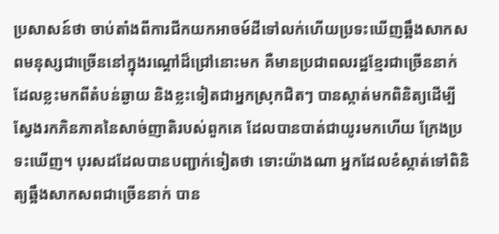ប្រសាសន៍ថា ចាប់តាំងពីការជីកយកអាចម៍ដីទៅលក់ហើយប្រទះឃើញឆ្អឹងសាកសពមនុស្សជាច្រើននៅក្នុងរណ្ដៅដ៏ជ្រៅនោះមក គឺមានប្រជាពលរដ្ឋខ្មែរជាច្រើននាក់ ដែលខ្លះមកពីតំបន់ឆ្ងាយ និងខ្លះទៀតជាអ្នកស្រុកជិតៗ បានស្កាត់មកពិនិត្យដើម្បីស្វែងរកភិនភាគនៃសាច់ញាតិរបស់ពួកគេ ដែលបានបាត់ជាយូរមកហើយ ក្រែងប្រទះឃើញ។ បុរសដដែលបានបញ្ជាក់ទៀតថា ទោះយ៉ាងណា អ្នកដែលខំស្កាត់ទៅពិនិត្យឆ្អឹងសាកសពជាច្រើននាក់ បាន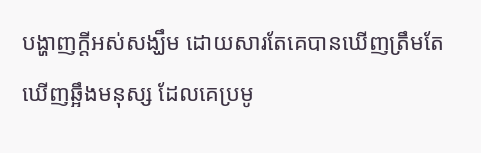បង្ហាញក្ដីអស់សង្ឃឹម ដោយសារតែគេបានឃើញត្រឹមតែឃើញឆ្អឹងមនុស្ស ដែលគេប្រមូ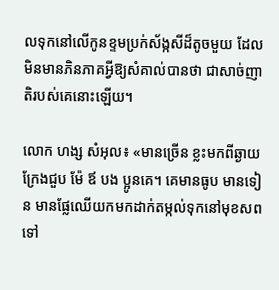លទុកនៅលើកូនខ្ទមប្រក់ស័ង្កសីដ៏តូចមួយ ដែលមិនមានភិនភាគអ្វីឱ្យសំគាល់បានថា ជាសាច់ញាតិរបស់គេនោះឡើយ។

លោក ហង្ស សំអុល៖ «មានច្រើន ខ្លះមកពីឆ្ងាយក្រែងជួប ម៉ែ ឪ បង ប្អូនគេ។ គេមានធូប មានទៀន មានផ្លែឈើយកមកដាក់តម្កល់ទុកនៅមុខសពទៅ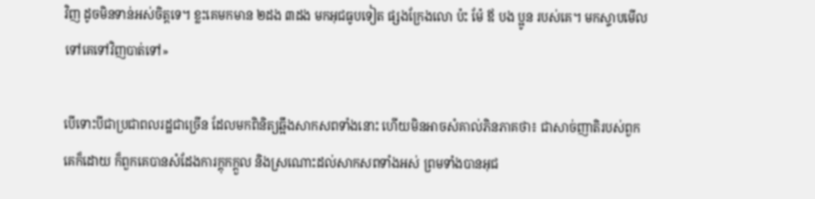វិញ ដូចមិនទាន់អស់ចិត្តទេ។ ខ្លះគេមកមាន ២ដង ៣ដង មកអុជធូបទៀត ផ្សងក្រែងលោ ប៉ះ ម៉ែ ឪ បង ប្អូន របស់គេ។ មកស្ទាបមើលទៅគេទៅវិញបាត់ទៅ»

បើទោះបីជាប្រជាពលរដ្ឋជាច្រើន ដែលមកពិនិត្យឆ្អឹងសាកសពទាំងនោះ ហើយមិនអាចសំគាល់ភិនភាគថា៖ ជាសាច់ញាតិរបស់ពួកគេក៏ដោយ ក៏ពួកគេបានសំដែងការក្ដុកក្ដួល និងស្រណោះដល់សាកសពទាំងអស់ ព្រមទាំងបានអុជ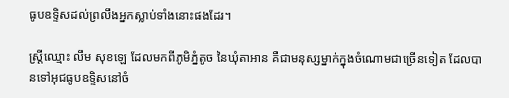ធូបឧទ្ទិសដល់ព្រលឹងអ្នកស្លាប់ទាំងនោះផងដែរ។

ស្ត្រីឈ្មោះ លឹម សុខឡេ ដែលមកពីភូមិភ្នំតូច នៃឃុំតាអាន គឺជាមនុស្សម្នាក់ក្នុងចំណោមជាច្រើនទៀត ដែលបានទៅអុជធូបឧទ្ទិសនៅចំ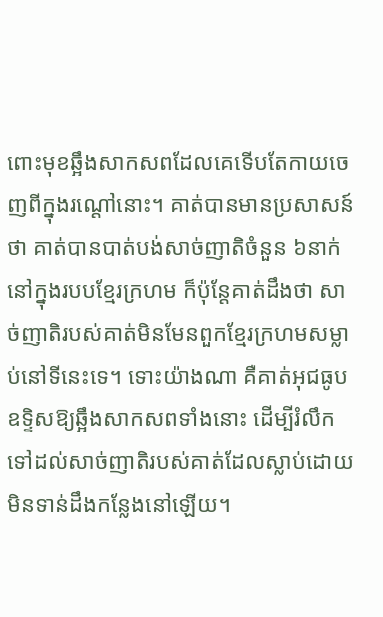ពោះមុខឆ្អឹងសាកសពដែលគេទើបតែកាយចេញពីក្នុងរណ្ដៅនោះ។ គាត់បានមានប្រសាសន៍ថា គាត់បានបាត់បង់សាច់ញាតិចំនួន ៦នាក់ នៅក្នុងរបបខ្មែរក្រហម ក៏ប៉ុន្តែគាត់ដឹងថា សាច់ញាតិរបស់គាត់មិនមែនពួកខ្មែរក្រហមសម្លាប់នៅទីនេះទេ។ ទោះយ៉ាងណា គឺគាត់អុជធូបឧទ្ទិសឱ្យឆ្អឹងសាកសពទាំងនោះ ដើម្បីរំលឹកទៅដល់សាច់ញាតិរបស់គាត់ដែលស្លាប់ដោយមិនទាន់ដឹងកន្លែងនៅឡើយ។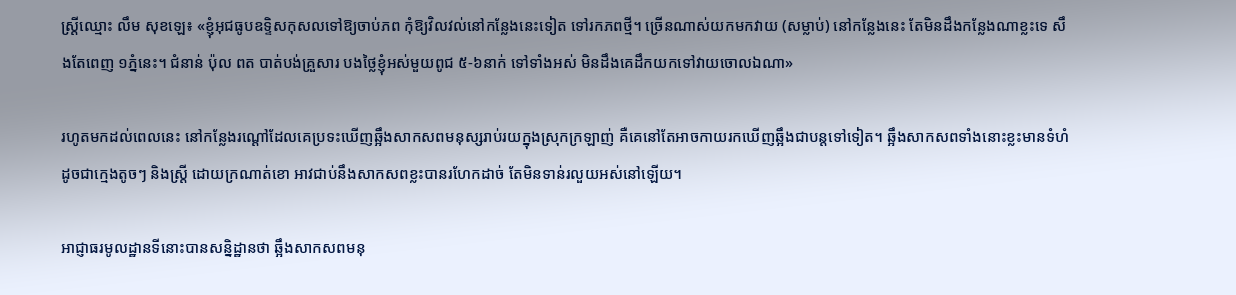ស្ត្រីឈ្មោះ លឹម សុខឡេ៖ «ខ្ញុំអុជធូបឧទ្ទិសកុសលទៅឱ្យចាប់ភព កុំឱ្យវិលវល់នៅកន្លែងនេះទៀត ទៅរកភពថ្មី។ ច្រើនណាស់យកមកវាយ (សម្លាប់) នៅកន្លែងនេះ តែមិនដឹងកន្លែងណាខ្លះទេ សឹងតែពេញ ១ភ្នំនេះ។ ជំនាន់ ប៉ុល ពត បាត់បង់គ្រួសារ បងថ្លៃខ្ញុំអស់មួយពូជ ៥-៦នាក់ ទៅទាំងអស់ មិនដឹងគេដឹកយកទៅវាយចោលឯណា»

រហូតមកដល់ពេលនេះ នៅកន្លែងរណ្ដៅដែលគេប្រទះឃើញឆ្អឹងសាកសពមនុស្សរាប់រយក្នុងស្រុកក្រឡាញ់ គឺគេនៅតែអាចកាយរកឃើញឆ្អឹងជាបន្តទៅទៀត។ ឆ្អឹងសាកសពទាំងនោះខ្លះមានទំហំដូចជាក្មេងតូចៗ និងស្ត្រី ដោយក្រណាត់ខោ អាវជាប់នឹងសាកសពខ្លះបានរហែកដាច់ តែមិនទាន់រលួយអស់នៅឡើយ។

អាជ្ញាធរមូលដ្ឋានទីនោះបានសន្និដ្ឋានថា ឆ្អឹងសាកសពមនុ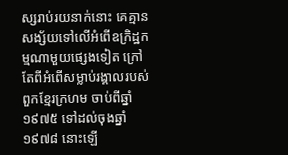ស្សរាប់រយនាក់នោះ គេគ្មានសង្ស័យទៅលើអំពើឧក្រិដ្ឋកម្មណាមួយផ្សេងទៀត ក្រៅតែពីអំពើសម្លាប់រង្គាលរបស់ពួកខ្មែរក្រហម ចាប់ពីឆ្នាំ១៩៧៥ ទៅដល់ចុងឆ្នាំ១៩៧៨ នោះឡើ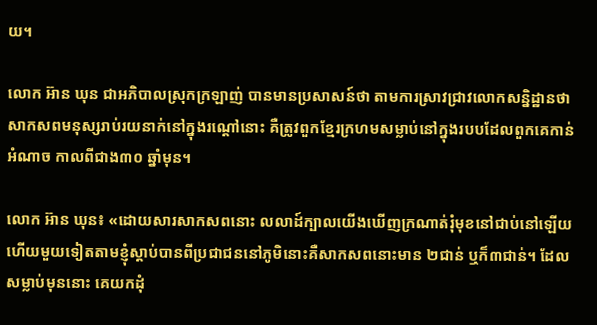យ។

លោក អ៊ាន ឃុន ជាអភិបាលស្រុកក្រឡាញ់ បានមានប្រសាសន៍ថា តាមការស្រាវជ្រាវលោកសន្និដ្ឋានថា សាកសពមនុស្សរាប់រយនាក់នៅក្នុងរណ្ដៅនោះ គឺត្រូវពួកខ្មែរក្រហមសម្លាប់នៅក្នុងរបបដែលពួកគេកាន់អំណាច កាលពីជាង៣០ ឆ្នាំមុន។

លោក អ៊ាន ឃុន៖ «ដោយសារសាកសពនោះ លលាដ៍ក្បាលយើងឃើញក្រណាត់រុំមុខនៅជាប់នៅឡើយ ហើយមួយទៀតតាមខ្ញុំស្ដាប់បានពីប្រជាជននៅភូមិនោះគឺសាកសពនោះមាន ២ជាន់ ឬក៏៣ជាន់។ ដែលសម្លាប់មុននោះ គេយកដុំ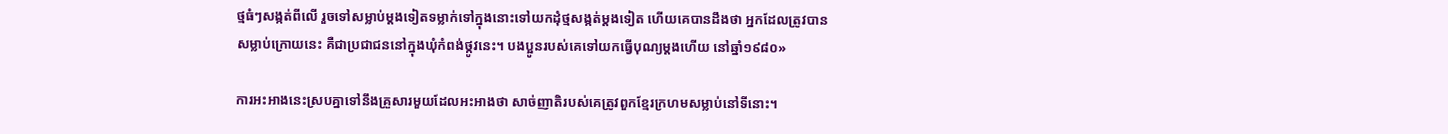ថ្មធំៗសង្កត់ពីលើ រួចទៅសម្លាប់ម្ដងទៀតទម្លាក់ទៅក្នុងនោះទៅយកដុំថ្មសង្កត់ម្ដងទៀត ហើយគេបានដឹងថា អ្នកដែលត្រូវបានសម្លាប់ក្រោយនេះ គឺជាប្រជាជននៅក្នុងឃុំកំពង់ថ្កូវនេះ។ បងប្អូនរបស់គេទៅយកធ្វើបុណ្យម្ដងហើយ នៅឆ្នាំ១៩៨០»

ការអះអាងនេះស្របគ្នាទៅនឹងគ្រួសារមួយដែលអះអាងថា សាច់ញាតិរបស់គេត្រូវពួកខ្មែរក្រហមសម្លាប់នៅទីនោះ។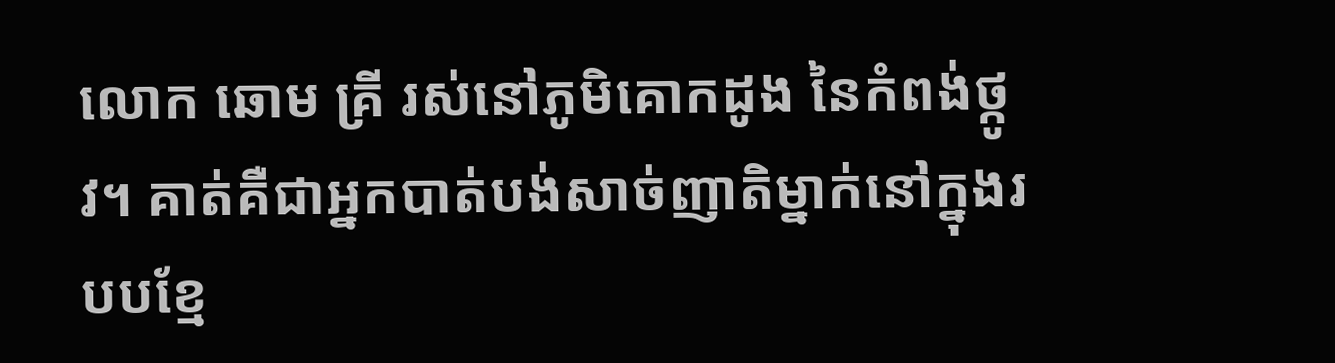លោក ឆោម គ្រី រស់នៅភូមិគោកដូង នៃកំពង់ថ្កូវ។ គាត់គឺជាអ្នកបាត់បង់សាច់ញាតិម្នាក់នៅក្នុងរបបខ្មែ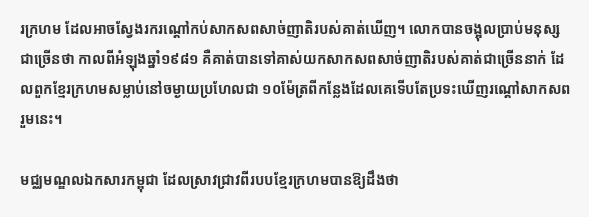រក្រហម ដែលអាចស្វែងរករណ្ដៅកប់សាកសពសាច់ញាតិរបស់គាត់ឃើញ។ លោកបានចង្អុលប្រាប់មនុស្សជាច្រើនថា កាលពីអំឡុងឆ្នាំ១៩៨១ គឺគាត់បានទៅគាស់យកសាកសពសាច់ញាតិរបស់គាត់ជាច្រើននាក់ ដែលពួកខ្មែរក្រហមសម្លាប់នៅចម្ងាយប្រហែលជា ១០ម៉ែត្រពីកន្លែងដែលគេទើបតែប្រទះឃើញរណ្ដៅសាកសពរួមនេះ។

មជ្ឈមណ្ឌលឯកសារកម្ពុជា ដែលស្រាវជ្រាវពីរបបខ្មែរក្រហមបានឱ្យដឹងថា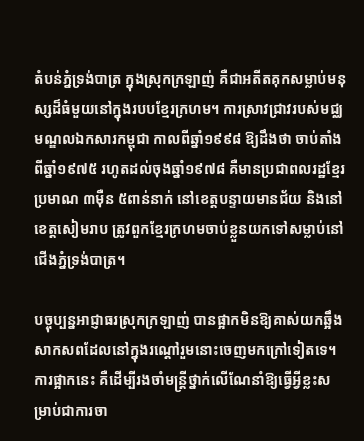តំបន់ភ្នំទ្រង់បាត្រ ក្នុងស្រុកក្រឡាញ់ គឺជាអតីតគុកសម្លាប់មនុស្សដ៏ធំមួយនៅក្នុងរបបខ្មែរក្រហម។ ការស្រាវជ្រាវរបស់មជ្ឈមណ្ឌលឯកសារកម្ពុជា កាលពីឆ្នាំ១៩៩៨ ឱ្យដឹងថា ចាប់តាំងពីឆ្នាំ១៩៧៥ រហូតដល់ចុងឆ្នាំ១៩៧៨ គឺមានប្រជាពលរដ្ឋខ្មែរប្រមាណ ៣ម៉ឺន ៥ពាន់នាក់ នៅខេត្តបន្ទាយមានជ័យ និងនៅខេត្តសៀមរាប ត្រូវពួកខ្មែរក្រហមចាប់ខ្លួនយកទៅសម្លាប់នៅជើងភ្នំទ្រង់បាត្រ។

បច្ចុប្បន្នអាជ្ញាធរស្រុកក្រឡាញ់ បានផ្អាកមិនឱ្យគាស់យកឆ្អឹងសាកសពដែលនៅក្នុងរណ្ដៅរួមនោះចេញមកក្រៅទៀតទេ។ ការផ្អាកនេះ គឺដើម្បីរងចាំមន្ត្រីថ្នាក់លើណែនាំឱ្យធ្វើអ្វីខ្លះសម្រាប់ជាការចា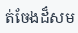ត់ចែងដ៏សម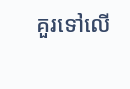គួរទៅលើ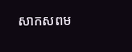សាកសពម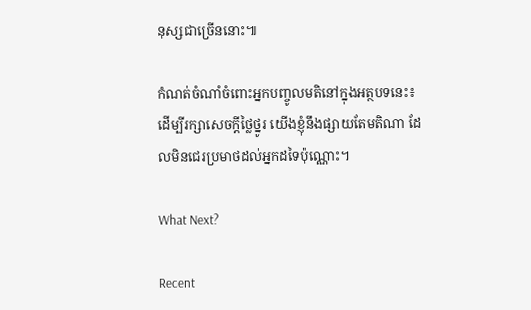នុស្សជាច្រើននោះ៕

កំណត់ចំណាំចំពោះអ្នកបញ្ចូលមតិនៅក្នុងអត្ថបទនេះ៖ ដើម្បីរក្សាសេចក្ដីថ្លៃថ្នូរ យើងខ្ញុំនឹងផ្សាយតែមតិណា ដែលមិនជេរប្រមាថដល់អ្នកដទៃប៉ុណ្ណោះ។

What Next?

Recent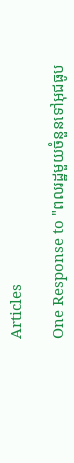Articles

One Response to "ពលរដ្ឋមួយចំនួនទៅអុជធូប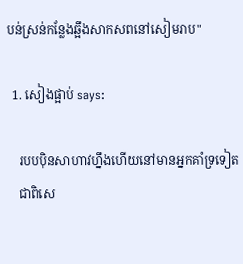បន់ស្រន់កន្លែងឆ្អឹងសាកសពនៅសៀមរាប"

  1. សៀងផ្អាប់ says:

    របបប៉ិនសាហាវហ្នឹងហើយនៅមានអ្នកគាំទ្រទៀត
    ជាពិសេ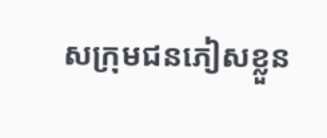សក្រុមជនភៀសខ្លួន